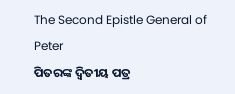The Second Epistle General of Peter
ପିତରଙ୍କ ଦ୍ୱିତୀୟ ପତ୍ର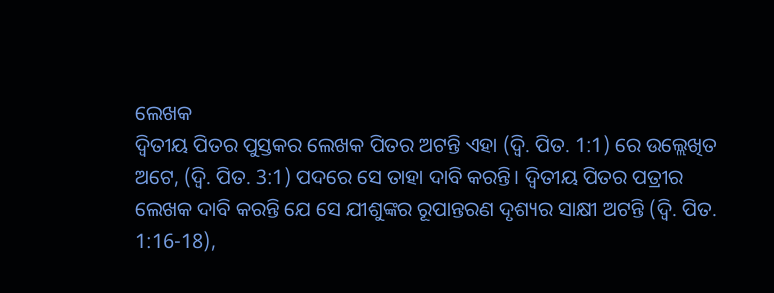ଲେଖକ
ଦ୍ୱିତୀୟ ପିତର ପୁସ୍ତକର ଲେଖକ ପିତର ଅଟନ୍ତି ଏହା (ଦ୍ଵି. ପିତ. 1:1) ରେ ଉଲ୍ଲେଖିତ ଅଟେ, (ଦ୍ଵି. ପିତ. 3:1) ପଦରେ ସେ ତାହା ଦାବି କରନ୍ତି। ଦ୍ୱିତୀୟ ପିତର ପତ୍ରୀର ଲେଖକ ଦାବି କରନ୍ତି ଯେ ସେ ଯୀଶୁଙ୍କର ରୂପାନ୍ତରଣ ଦୃଶ୍ୟର ସାକ୍ଷୀ ଅଟନ୍ତି (ଦ୍ଵି. ପିତ. 1:16-18),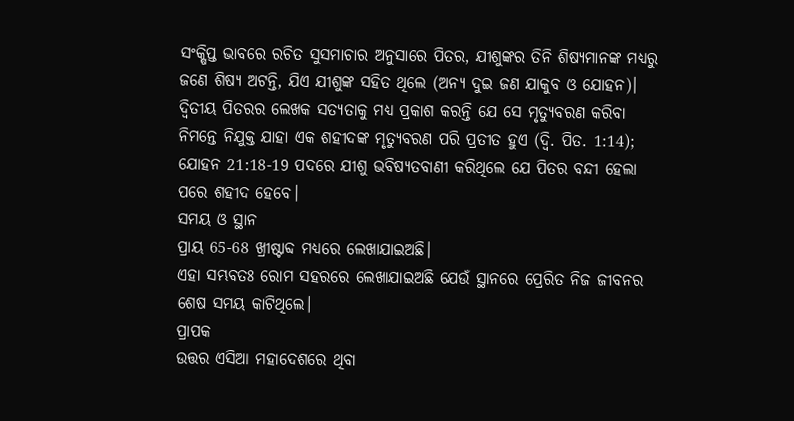ସଂକ୍ଷିପ୍ତ ଭାବରେ ରଚିତ ସୁସମାଚାର ଅନୁସାରେ ପିତର, ଯୀଶୁଙ୍କର ତିନି ଶିଷ୍ୟମାନଙ୍କ ମଧ୍ୟରୁ ଜଣେ ଶିଷ୍ୟ ଅଟନ୍ତି, ଯିଏ ଯୀଶୁଙ୍କ ସହିତ ଥିଲେ (ଅନ୍ୟ ଦୁଇ ଜଣ ଯାକୁବ ଓ ଯୋହନ)। ଦ୍ୱିତୀୟ ପିତରର ଲେଖକ ସତ୍ୟତାକୁ ମଧ୍ୟ ପ୍ରକାଶ କରନ୍ତି ଯେ ସେ ମୃତ୍ୟୁବରଣ କରିବା ନିମନ୍ତେ ନିଯୁକ୍ତ ଯାହା ଏକ ଶହୀଦଙ୍କ ମୃତ୍ୟୁବରଣ ପରି ପ୍ରତୀତ ହୁଏ (ଦ୍ଵି. ପିତ. 1:14); ଯୋହନ 21:18-19 ପଦରେ ଯୀଶୁ ଭବିଷ୍ୟତବାଣୀ କରିଥିଲେ ଯେ ପିତର ବନ୍ଦୀ ହେଲା ପରେ ଶହୀଦ ହେବେ।
ସମୟ ଓ ସ୍ଥାନ
ପ୍ରାୟ 65-68 ଖ୍ରୀଷ୍ଟାବ୍ଦ ମଧ୍ୟରେ ଲେଖାଯାଇଅଛି।
ଏହା ସମ୍ଭବତଃ ରୋମ ସହରରେ ଲେଖାଯାଇଅଛି ଯେଉଁ ସ୍ଥାନରେ ପ୍ରେରିତ ନିଜ ଜୀବନର ଶେଷ ସମୟ କାଟିଥିଲେ।
ପ୍ରାପକ
ଉତ୍ତର ଏସିଆ ମହାଦେଶରେ ଥିବା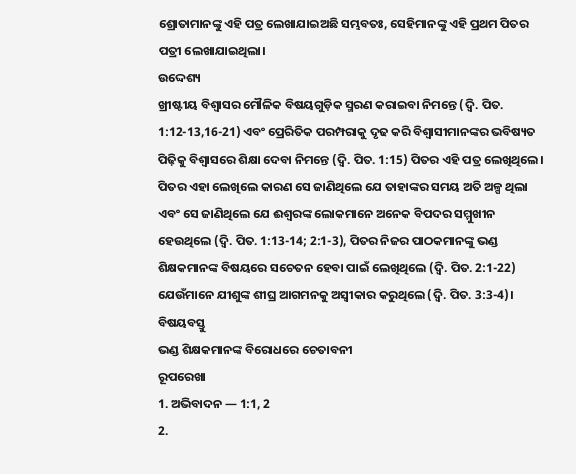ଶ୍ରୋତାମାନଙ୍କୁ ଏହି ପତ୍ର ଲେଖାଯାଇଅଛି ସମ୍ଭବତଃ, ସେହିମାନଙ୍କୁ ଏହି ପ୍ରଥମ ପିତର ପତ୍ରୀ ଲେଖାଯାଇଥିଲା।
ଉଦ୍ଦେଶ୍ୟ
ଖ୍ରୀଷ୍ଟୀୟ ବିଶ୍ୱାସର ମୌଳିକ ବିଷୟଗୁଡ଼ିକ ସ୍ମରଣ କରାଇବା ନିମନ୍ତେ (ଦ୍ଵି. ପିତ. 1:12-13,16-21) ଏବଂ ପ୍ରେରିତିକ ପରମ୍ପରାକୁ ଦୃଢ କରି ବିଶ୍ଵାସୀମାନଙ୍କର ଭବିଷ୍ୟତ ପିଢ଼ିକୁ ବିଶ୍ୱାସରେ ଶିକ୍ଷା ଦେବା ନିମନ୍ତେ (ଦ୍ଵି. ପିତ. 1:15) ପିତର ଏହି ପତ୍ର ଲେଖିଥିଲେ। ପିତର ଏହା ଲେଖିଲେ କାରଣ ସେ ଜାଣିଥିଲେ ଯେ ତାହାଙ୍କର ସମୟ ଅତି ଅଳ୍ପ ଥିଲା ଏବଂ ସେ ଜାଣିଥିଲେ ଯେ ଈଶ୍ବରଙ୍କ ଲୋକମାନେ ଅନେକ ବିପଦର ସମ୍ମୁଖୀନ ହେଉଥିଲେ (ଦ୍ଵି. ପିତ. 1:13-14; 2:1-3), ପିତର ନିଜର ପାଠକମାନଙ୍କୁ ଭଣ୍ଡ ଶିକ୍ଷକମାନଙ୍କ ବିଷୟରେ ସଚେତନ ହେବା ପାଇଁ ଲେଖିଥିଲେ (ଦ୍ଵି. ପିତ. 2:1-22) ଯେଉଁମାନେ ଯୀଶୁଙ୍କ ଶୀଘ୍ର ଆଗମନକୁ ଅସ୍ଵୀକାର କରୁଥିଲେ (ଦ୍ଵି. ପିତ. 3:3-4)।
ବିଷୟବସ୍ତୁ
ଭଣ୍ଡ ଶିକ୍ଷକମାନଙ୍କ ବିରୋଧରେ ଚେତାବନୀ
ରୂପରେଖା
1. ଅଭିବାଦନ — 1:1, 2
2.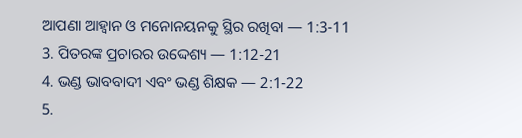ଆପଣା ଆହ୍ୱାନ ଓ ମନୋନୟନକୁ ସ୍ଥିର ରଖିବା — 1:3-11
3. ପିତରଙ୍କ ପ୍ରଚାରର ଉଦ୍ଦେଶ୍ୟ — 1:12-21
4. ଭଣ୍ଡ ଭାବବାଦୀ ଏବଂ ଭଣ୍ଡ ଶିକ୍ଷକ — 2:1-22
5.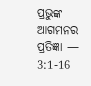ପ୍ରଭୁଙ୍କ ଆଗମନର ପ୍ରତିଜ୍ଞା — 3:1-16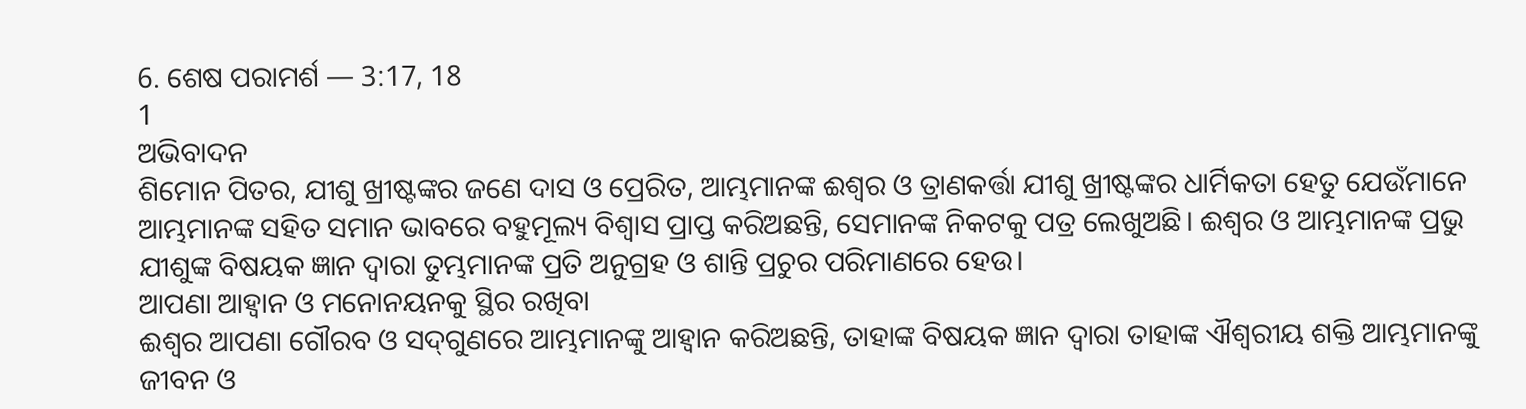6. ଶେଷ ପରାମର୍ଶ — 3:17, 18
1
ଅଭିବାଦନ
ଶିମୋନ ପିତର, ଯୀଶୁ ଖ୍ରୀଷ୍ଟଙ୍କର ଜଣେ ଦାସ ଓ ପ୍ରେରିତ, ଆମ୍ଭମାନଙ୍କ ଈଶ୍ବର ଓ ତ୍ରାଣକର୍ତ୍ତା ଯୀଶୁ ଖ୍ରୀଷ୍ଟଙ୍କର ଧାର୍ମିକତା ହେତୁ ଯେଉଁମାନେ ଆମ୍ଭମାନଙ୍କ ସହିତ ସମାନ ଭାବରେ ବହୁମୂଲ୍ୟ ବିଶ୍ୱାସ ପ୍ରାପ୍ତ କରିଅଛନ୍ତି, ସେମାନଙ୍କ ନିକଟକୁ ପତ୍ର ଲେଖୁଅଛି। ଈଶ୍ବର ଓ ଆମ୍ଭମାନଙ୍କ ପ୍ରଭୁ ଯୀଶୁଙ୍କ ବିଷୟକ ଜ୍ଞାନ ଦ୍ୱାରା ତୁମ୍ଭମାନଙ୍କ ପ୍ରତି ଅନୁଗ୍ରହ ଓ ଶାନ୍ତି ପ୍ରଚୁର ପରିମାଣରେ ହେଉ।
ଆପଣା ଆହ୍ୱାନ ଓ ମନୋନୟନକୁ ସ୍ଥିର ରଖିବା
ଈଶ୍ବର ଆପଣା ଗୌରବ ଓ ସଦ୍‍ଗୁଣରେ ଆମ୍ଭମାନଙ୍କୁ ଆହ୍ୱାନ କରିଅଛନ୍ତି, ତାହାଙ୍କ ବିଷୟକ ଜ୍ଞାନ ଦ୍ୱାରା ତାହାଙ୍କ ଐଶ୍ବରୀୟ ଶକ୍ତି ଆମ୍ଭମାନଙ୍କୁ ଜୀବନ ଓ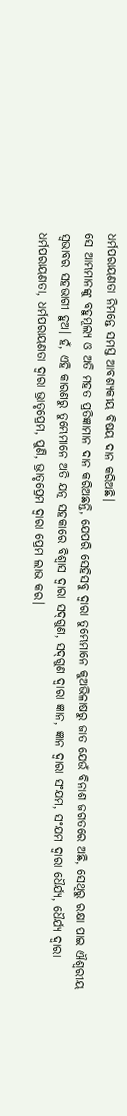ଧର୍ମପରାୟଣତା ନିମନ୍ତେ ସମସ୍ତ ଆବଶ୍ୟକୀୟ ବିଷୟ ଦାନ କରିଅଛି।
ସେ ଆମ୍ଭମାନଙ୍କୁ ବହୁମୂଲ୍ୟ ଓ ଅତି ମହତ‍ ପ୍ରତିଜ୍ଞାମାନ ଦାନ କରିଅଛନ୍ତି, ଯେପରି ସେହିସବୁ ଦ୍ୱାରା ତୁମ୍ଭେମାନେ କୁଅଭିଳାଷରୁ ଜାତ ଯେଉଁ ବିନାଶ ଜଗତରେ ଅଛି, ସେଥିରୁ ରକ୍ଷା ପାଇ ଐଶ୍ବରୀୟ ସ୍ୱଭାବର ସହଭାଗୀ ହୁଅ। ହଁ, ଏହି କାରଣରୁ ତୁମ୍ଭେମାନେ ଅତି ଯତ୍ନ ସହକାରେ ବିଶ୍ୱାସ ଦ୍ୱାରା ସଦ୍‍ଗୁଣ, ସଦ୍‍ଗୁଣ ଦ୍ୱାରା ଜ୍ଞାନ, ଜ୍ଞାନ ଦ୍ୱାରା ସଂଯମ, ସଂଯମ ଦ୍ୱାରା ଧୈର୍ଯ୍ୟ, ଧୈର୍ଯ୍ୟ ଦ୍ୱାରା ଧର୍ମପରାୟଣତା, ଧର୍ମପରାୟଣତା ଦ୍ୱାରା ଭ୍ରାତୃପ୍ରେମ, ପୁଣି, ଭ୍ରାତୃପ୍ରେମ ଦ୍ୱାରା ପ୍ରେମ ଲାଭ କର।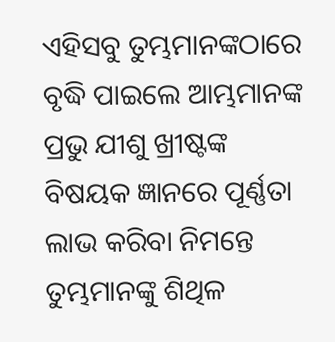ଏହିସବୁ ତୁମ୍ଭମାନଙ୍କଠାରେ ବୃଦ୍ଧି ପାଇଲେ ଆମ୍ଭମାନଙ୍କ ପ୍ରଭୁ ଯୀଶୁ ଖ୍ରୀଷ୍ଟଙ୍କ ବିଷୟକ ଜ୍ଞାନରେ ପୂର୍ଣ୍ଣତା ଲାଭ କରିବା ନିମନ୍ତେ ତୁମ୍ଭମାନଙ୍କୁ ଶିଥିଳ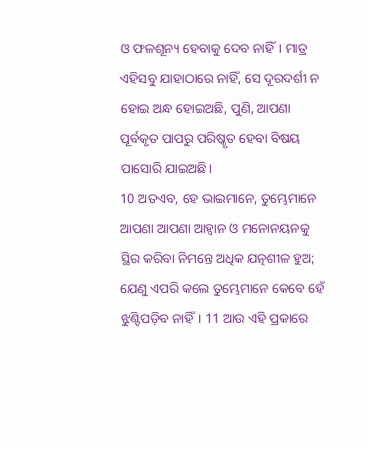ଓ ଫଳଶୂନ୍ୟ ହେବାକୁ ଦେବ ନାହିଁ। ମାତ୍ର ଏହିସବୁ ଯାହାଠାରେ ନାହିଁ, ସେ ଦୂରଦର୍ଶୀ ନ ହୋଇ ଅନ୍ଧ ହୋଇଅଛି, ପୁଣି, ଆପଣା ପୂର୍ବକୃତ ପାପରୁ ପରିଷ୍କୃତ ହେବା ବିଷୟ ପାସୋରି ଯାଇଅଛି।
10 ଅତଏବ, ହେ ଭାଇମାନେ, ତୁମ୍ଭେମାନେ ଆପଣା ଆପଣା ଆହ୍ୱାନ ଓ ମନୋନୟନକୁ ସ୍ଥିର କରିବା ନିମନ୍ତେ ଅଧିକ ଯତ୍ନଶୀଳ ହୁଅ; ଯେଣୁ ଏପରି କଲେ ତୁମ୍ଭେମାନେ କେବେ ହେଁ ଝୁଣ୍ଟିପଡ଼ିବ ନାହିଁ। 11 ଆଉ ଏହି ପ୍ରକାରେ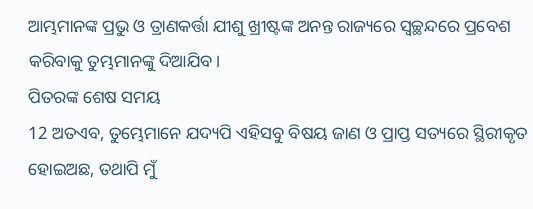ଆମ୍ଭମାନଙ୍କ ପ୍ରଭୁ ଓ ତ୍ରାଣକର୍ତ୍ତା ଯୀଶୁ ଖ୍ରୀଷ୍ଟଙ୍କ ଅନନ୍ତ ରାଜ୍ୟରେ ସ୍ୱଚ୍ଛନ୍ଦରେ ପ୍ରବେଶ କରିବାକୁ ତୁମ୍ଭମାନଙ୍କୁ ଦିଆଯିବ।
ପିତରଙ୍କ ଶେଷ ସମୟ
12 ଅତଏବ, ତୁମ୍ଭେମାନେ ଯଦ୍ୟପି ଏହିସବୁ ବିଷୟ ଜାଣ ଓ ପ୍ରାପ୍ତ ସତ୍ୟରେ ସ୍ଥିରୀକୃତ ହୋଇଅଛ, ତଥାପି ମୁଁ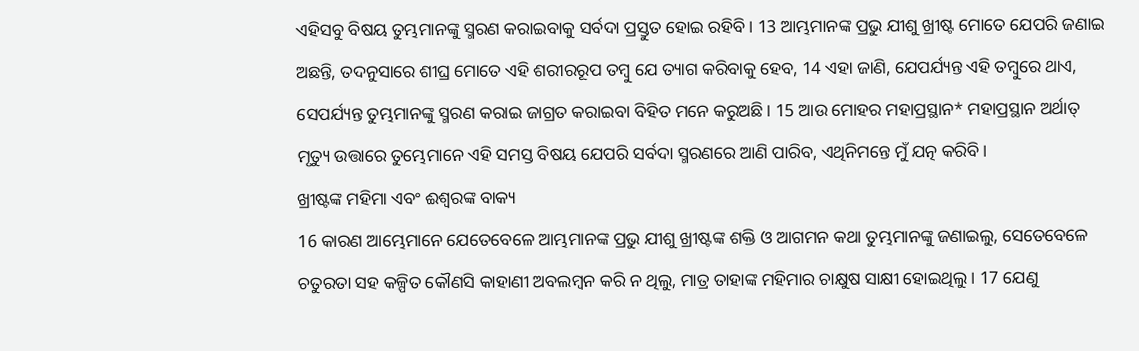ଏହିସବୁ ବିଷୟ ତୁମ୍ଭମାନଙ୍କୁ ସ୍ମରଣ କରାଇବାକୁ ସର୍ବଦା ପ୍ରସ୍ତୁତ ହୋଇ ରହିବି। 13 ଆମ୍ଭମାନଙ୍କ ପ୍ରଭୁ ଯୀଶୁ ଖ୍ରୀଷ୍ଟ ମୋତେ ଯେପରି ଜଣାଇ ଅଛନ୍ତି, ତଦନୁସାରେ ଶୀଘ୍ର ମୋତେ ଏହି ଶରୀରରୂପ ତମ୍ବୁ ଯେ ତ୍ୟାଗ କରିବାକୁ ହେବ, 14 ଏହା ଜାଣି, ଯେପର୍ଯ୍ୟନ୍ତ ଏହି ତମ୍ବୁରେ ଥାଏ, ସେପର୍ଯ୍ୟନ୍ତ ତୁମ୍ଭମାନଙ୍କୁ ସ୍ମରଣ କରାଇ ଜାଗ୍ରତ କରାଇବା ବିହିତ ମନେ କରୁଅଛି। 15 ଆଉ ମୋହର ମହାପ୍ରସ୍ଥାନ* ମହାପ୍ରସ୍ଥାନ ଅର୍ଥାତ୍‍ ମୃତ୍ୟୁ ଉତ୍ତାରେ ତୁମ୍ଭେମାନେ ଏହି ସମସ୍ତ ବିଷୟ ଯେପରି ସର୍ବଦା ସ୍ମରଣରେ ଆଣି ପାରିବ, ଏଥିନିମନ୍ତେ ମୁଁ ଯତ୍ନ କରିବି।
ଖ୍ରୀଷ୍ଟଙ୍କ ମହିମା ଏବଂ ଈଶ୍ବରଙ୍କ ବାକ୍ୟ
16 କାରଣ ଆମ୍ଭେମାନେ ଯେତେବେଳେ ଆମ୍ଭମାନଙ୍କ ପ୍ରଭୁ ଯୀଶୁ ଖ୍ରୀଷ୍ଟଙ୍କ ଶକ୍ତି ଓ ଆଗମନ କଥା ତୁମ୍ଭମାନଙ୍କୁ ଜଣାଇଲୁ, ସେତେବେଳେ ଚତୁରତା ସହ କଳ୍ପିତ କୌଣସି କାହାଣୀ ଅବଲମ୍ବନ କରି ନ ଥିଲୁ, ମାତ୍ର ତାହାଙ୍କ ମହିମାର ଚାକ୍ଷୁଷ ସାକ୍ଷୀ ହୋଇଥିଲୁ। 17 ଯେଣୁ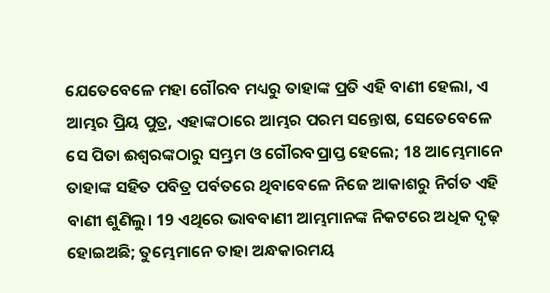ଯେତେବେଳେ ମହା ଗୌରବ ମଧ୍ୟରୁ ତାହାଙ୍କ ପ୍ରତି ଏହି ବାଣୀ ହେଲା, ଏ ଆମ୍ଭର ପ୍ରିୟ ପୁତ୍ର, ଏହାଙ୍କଠାରେ ଆମ୍ଭର ପରମ ସନ୍ତୋଷ, ସେତେବେଳେ ସେ ପିତା ଈଶ୍ବରଙ୍କଠାରୁ ସମ୍ଭ୍ରମ ଓ ଗୌରବପ୍ରାପ୍ତ ହେଲେ; 18 ଆମ୍ଭେମାନେ ତାହାଙ୍କ ସହିତ ପବିତ୍ର ପର୍ବତରେ ଥିବାବେଳେ ନିଜେ ଆକାଶରୁ ନିର୍ଗତ ଏହି ବାଣୀ ଶୁଣିଲୁ। 19 ଏଥିରେ ଭାବବାଣୀ ଆମ୍ଭମାନଙ୍କ ନିକଟରେ ଅଧିକ ଦୃଢ଼ ହୋଇଅଛି; ତୁମ୍ଭେମାନେ ତାହା ଅନ୍ଧକାରମୟ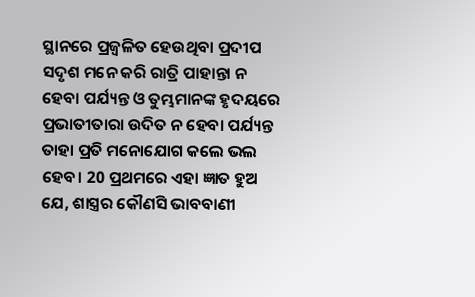ସ୍ଥାନରେ ପ୍ରଜ୍ୱଳିତ ହେଉଥିବା ପ୍ରଦୀପ ସଦୃଶ ମନେ କରି ରାତ୍ରି ପାହାନ୍ତା ନ ହେବା ପର୍ଯ୍ୟନ୍ତ ଓ ତୁମ୍ଭମାନଙ୍କ ହୃଦୟରେ ପ୍ରଭାତୀତାରା ଉଦିତ ନ ହେବା ପର୍ଯ୍ୟନ୍ତ ତାହା ପ୍ରତି ମନୋଯୋଗ କଲେ ଭଲ ହେବ। 20 ପ୍ରଥମରେ ଏହା ଜ୍ଞାତ ହୁଅ ଯେ, ଶାସ୍ତ୍ରର କୌଣସି ଭାବବାଣୀ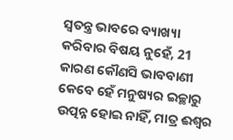ସ୍ୱତନ୍ତ୍ର ଭାବରେ ବ୍ୟାଖ୍ୟା କରିବାର ବିଷୟ ନୁହେଁ, 21 କାରଣ କୌଣସି ଭାବବାଣୀ କେବେ ହେଁ ମନୁଷ୍ୟର ଇଚ୍ଛାରୁ ଉତ୍ପନ୍ନ ହୋଇ ନାହିଁ, ମାତ୍ର ଈଶ୍ବର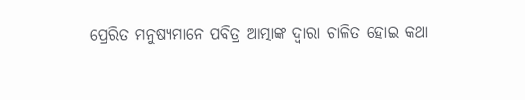ପ୍ରେରିତ ମନୁଷ୍ୟମାନେ ପବିତ୍ର ଆତ୍ମାଙ୍କ ଦ୍ୱାରା ଚାଳିତ ହୋଇ କଥା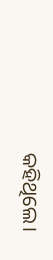କହିଥିଲେ।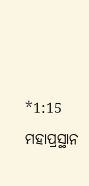*1:15 ମହାପ୍ରସ୍ଥାନ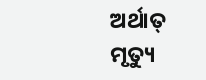ଅର୍ଥାତ୍‍ ମୃତ୍ୟୁ